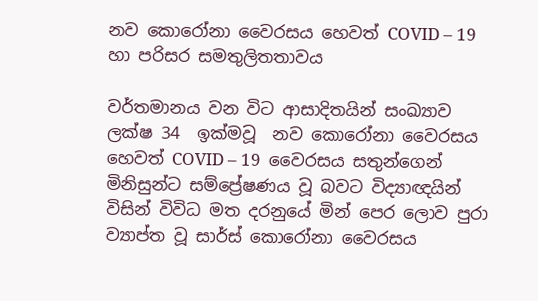නව කොරෝනා වෛරසය හෙවත් COVID – 19 හා පරිසර සමතුලිතතාවය

වර්තමානය වන විට ආසාදිතයින් සංඛ්‍යාව ලක්ෂ 34  ඉක්මවූ  නව කොරෝනා වෛරසය හෙවත් COVID – 19  වෛරසය සතුන්ගෙන් මිනිසුන්ට සම්ප්‍රේෂණය වූ බවට විද්‍යාඥයින් විසින් විවිධ මත දරනුයේ මින් පෙර ලොව පුරා ව්‍යාප්ත වූ සාර්ස් කොරෝනා වෛරසය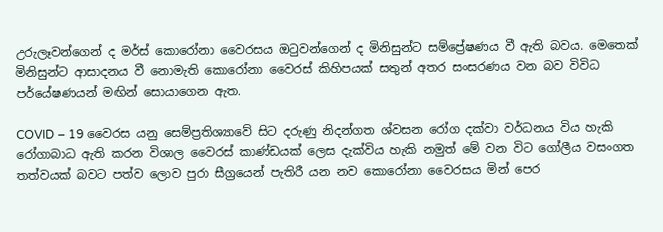උරුලෑවන්ගෙන් ද මර්ස් කොරෝනා වෛරසය ඔටුවන්ගෙන් ද මිනිසුන්ට සම්ප්‍රේෂණය වී ඇති බවය. මෙතෙක් මිනිසුන්ට ආසාදනය වී නොමැති කොරෝනා වෛරස් කිහිපයක් සතුන් අතර සංසරණය වන බව විවිධ පර්යේෂණයන් මඟින් සොයාගෙන ඇත.

COVID – 19 වෛරස යනු සෙම්ප්‍රතිශ්‍යාවේ සිට දරුණු නිදන්ගත ශ්වසන රෝග දක්වා වර්ධනය විය හැකි රෝගාබාධ ඇති කරන විශාල වෛරස් කාණ්ඩයක් ලෙස දැක්විය හැකි නමුත් මේ වන විට ගෝලීය වසංගත තත්වයක් බවට පත්ව ලොව පුරා සීග්‍රයෙන් පැතිරී යන නව කොරෝනා වෛරසය මින් පෙර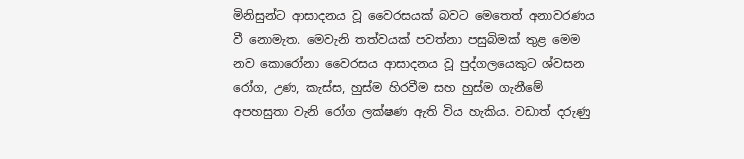මිනිසුන්ට ආසාදනය වූ වෛරසයක් බවට මෙතෙත් අනාවරණය වී නොමැත. මෙවැනි තත්වයක් පවත්නා පසුබිමක් තුළ මෙම නව කොරෝනා වෛරසය ආසාදනය වූ පුද්ගලයෙකුට ශ්වසන රෝග, උණ, කැස්ස, හුස්ම හිරවීම සහ හුස්ම ගැනීමේ අපහසුතා වැනි රෝග ලක්ෂණ ඇති විය හැකිය. වඩාත් දරුණු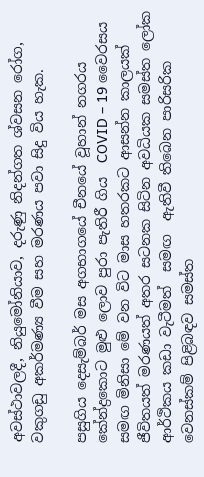අවස්ථාවලදී, නියුමෝනියාව, දරුණු නිදන්ගත ශ්වසන රෝග, වකුගඩු අකර්මණ්‍ය වීම සහ මරණය පවා සිදු විය හැක.

පසුගිය දෙසැම්බර් මස අගභාගයේ චීනයේ වූහාන් නගරය කේන්ද්‍රකොට මුළු ලොව පුරා පැතිරී ගිය  COVID – 19 වෛරසය සමඟ මිනිසා මේ වන විට මාස හතරකට ආසන්න කාලයක් ජීවිතයත් මරණයත් අතර සටනක සිටින අවධියක සමස්ත ලෝක ආර්ථිකය කඩා වැටීමත්  සමඟ  ඇතිවී තිබෙන පාරිසරික වෙනස්කම් පිළිබඳව සමස්ත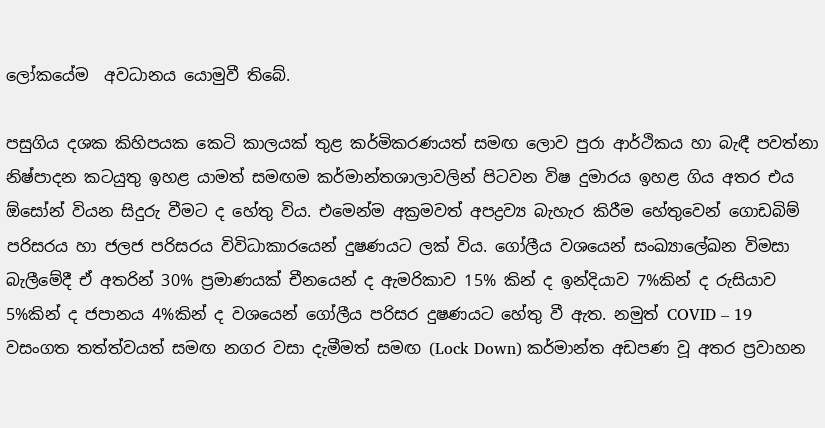ලෝකයේම  අවධානය යොමුවී තිබේ.

පසුගිය දශක කිහිපයක කෙටි කාලයක් තුළ කර්මිකරණයත් සමඟ ලොව පුරා ආර්ථිකය හා බැඳී පවත්නා නිෂ්පාදන කටයුතු ඉහළ යාමත් සමඟම කර්මාන්තශාලාවලින් පිටවන විෂ දුමාරය ඉහළ ගිය අතර එය ඕසෝන් වියන සිදුරු වීමට ද හේතු විය. එමෙන්ම අක්‍රමවත් අපද්‍රව්‍ය බැහැර කිරීම හේතුවෙන් ගොඩබිම් පරිසරය හා ජලජ පරිසරය විවිධාකාරයෙන් දුෂණයට ලක් විය. ගෝලීය වශයෙන් සංඛ්‍යාලේඛන විමසා බැලීමේදී ඒ අතරින් 30% ප්‍රමාණයක් චීනයෙන් ද ඇමරිකාව 15% කින් ද ඉන්දියාව 7%කින් ද රුසියාව 5%කින් ද ජපානය 4%කින් ද වශයෙන් ගෝලීය පරිසර දුෂණයට හේතු වී ඇත. නමුත් COVID – 19  වසංගත තත්ත්වයත් සමඟ නගර වසා දැමීමත් සමඟ (Lock Down) කර්මාන්ත අඩපණ වූ අතර ප්‍රවාහන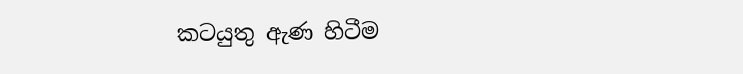කටයුතු ඇණ හිටීම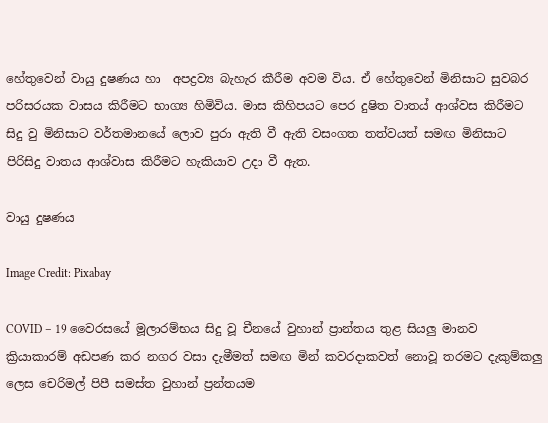හේතුවෙන් වායු දුෂණය හා  අපද්‍රව්‍ය බැහැර කීරීම අවම විය. ඒ හේතුවෙන් මිනිසාට සුවබර පරිසරයක වාසය කිරීමට භාග්‍ය හිමිවිය. මාස කිහිපයට පෙර දුෂිත වාතය් ආශ්වස කිරීමට සිදු වු මිනිසාට වර්තමානයේ ලොව පුරා ඇති වී ඇති වසංගත තත්වයත් සමඟ මිනිසාට පිරිසිදු වාතය ආශ්වාස කිරීමට හැකියාව උදා වී ඇත.

වායු දුෂණය

Image Credit: Pixabay

COVID – 19 වෛරසයේ මූලාරම්භය සිදු වූ චීනයේ වුහාන් ප්‍රාන්තය තුළ සියලු මානව ක්‍රියාකාරම් අඩපණ කර නගර වසා දැමීමත් සමඟ මින් කවරදාකවත් නොවූ තරමට දැකුම්කලු ලෙස චෙරිමල් පිපී සමස්ත වුහාන් ප්‍රන්තයම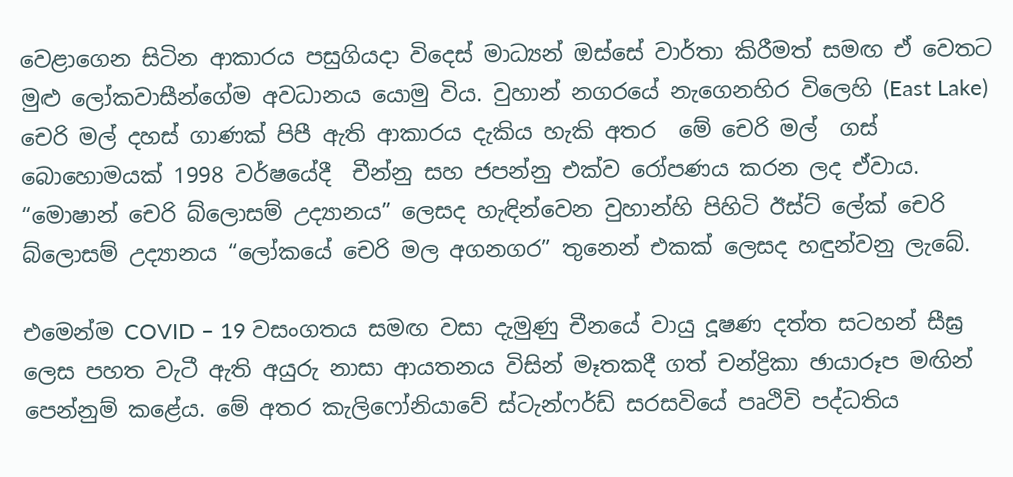වෙළාගෙන සිටින ආකාරය පසුගියදා විදෙස් මාධ්‍යන් ඔස්සේ වාර්තා කිරීමත් සමඟ ඒ වෙතට මුළු ලෝකවාසීන්ගේම අවධානය යොමු විය. වුහාන් නගරයේ නැගෙනහිර විලෙහි (East Lake) චෙරි මල් දහස් ගාණක් පිපී ඇති ආකාරය දැකිය හැකි අතර  මේ චෙරි මල්  ගස් බොහොමයක් 1998 වර්ෂයේදී  චීන්නු සහ ජපන්නු එක්ව රෝපණය කරන ලද ඒවාය. “මොෂාන් චෙරි බ්ලොසම් උද්‍යානය” ලෙසද හැඳින්වෙන වුහාන්හි පිහිටි ඊස්ට් ලේක් චෙරි බ්ලොසම් උද්‍යානය “ලෝකයේ චෙරි මල අගනගර” තුනෙන් එකක් ලෙසද හඳුන්වනු ලැබේ.

එමෙන්ම COVID – 19 වසංගතය සමඟ වසා දැමුණු චීනයේ වායු දූෂණ දත්ත සටහන් සීඝ්‍ර ලෙස පහත වැටී ඇති අයුරු නාසා ආයතනය විසින් මෑතකදී ගත් චන්ද්‍රිකා ඡායාරූප මඟින් පෙන්නුම් කළේය. මේ අතර කැලිෆෝනියාවේ ස්ටැන්ෆර්ඩ් සරසවියේ පෘථිවි පද්ධතිය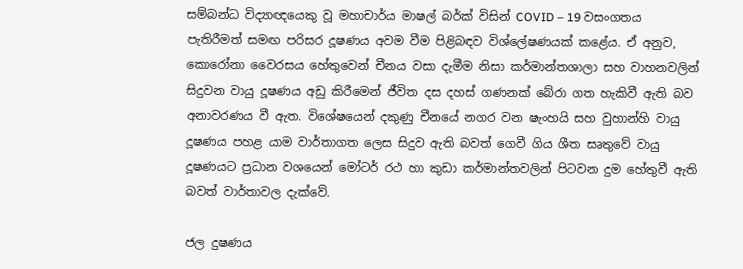සම්බන්ධ විද්‍යාඥයෙකු වූ මහාචාර්ය මාෂල් බර්ක් විසින් COVID – 19 වසංගතය පැතිරීමත් සමඟ පරිසර දූෂණය අවම වීම පිළිබඳව විශ්ලේෂණයක් කළේය. ඒ අනුව, කොරෝනා වෛරසය හේතුවෙන් චීනය වසා දැමීම නිසා කර්මාන්තශාලා සහ වාහනවලින් සිදුවන වායු දූෂණය අඩු කිරීමෙන් ජීවිත දස දහස් ගණනක් බේරා ගත හැකිවී ඇති බව අනාවරණය වී ඇත. විශේෂයෙන් දකුණු චීනයේ නගර වන ෂැංහයි සහ වුහාන්හි වායු දූෂණය පහළ යාම වාර්තාගත ලෙස සිදුව ඇති බවත් ගෙවී ගිය ශීත සෘතුවේ වායු දූෂණයට ප්‍රධාන වශයෙන් මෝටර් රථ හා කුඩා කර්මාන්තවලින් පිටවන දුම හේතුවී ඇති බවත් වාර්තාවල දැක්වේ.

ජල දුෂණය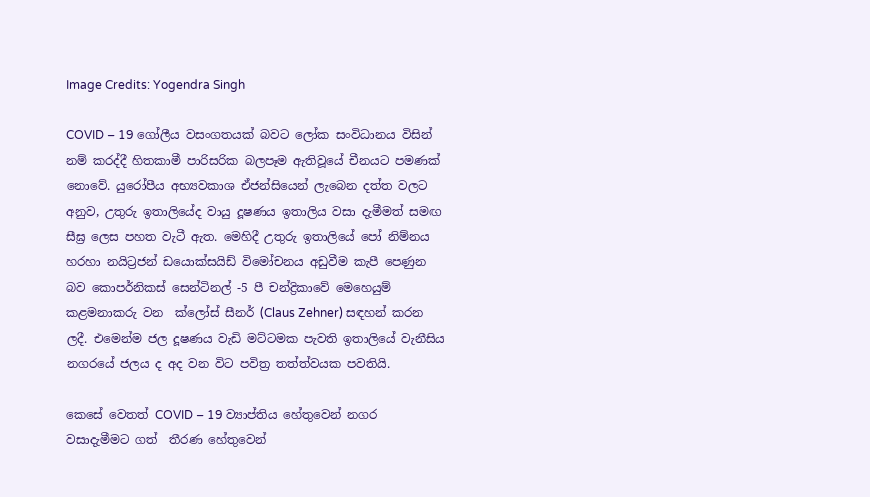Image Credits: Yogendra Singh

COVID – 19 ගෝලීය වසංගතයක් බවට ලෝක සංවිධානය විසින් නම් කරද්දී හිතකාමී පාරිසරික බලපෑම ඇතිවූයේ චීනයට පමණක් නොවේ. යුරෝපීය අභ්‍යවකාශ ඒජන්සියෙන් ලැබෙන දත්ත වලට අනුව, උතුරු ඉතාලියේද වායු දූෂණය ඉතාලිය වසා දැමීමත් සමඟ සීඝ්‍ර ලෙස පහත වැටී ඇත. මෙහිදී උතුරු ඉතාලියේ පෝ නිම්නය හරහා නයිට්‍රජන් ඩයොක්සයිඩ් විමෝචනය අඩුවීම කැපී පෙණුන බව කොපර්නිකස් සෙන්ටිනල් -5 පී චන්ද්‍රිකාවේ මෙහෙයුම් කළමනාකරු වන  ක්ලෝස් සීනර් (Claus Zehner) සඳහන් කරන ලදී. එමෙන්ම ජල දූෂණය වැඩි මට්ටමක පැවති ඉතාලියේ වැනීසිය නගරයේ ජලය ද අද වන විට පවිත්‍ර තත්ත්වයක පවතියි.

කෙසේ වෙතත් COVID – 19 ව්‍යාප්තිය හේතුවෙන් නගර වසාදැමීමට ගත්  තීරණ හේතුවෙන්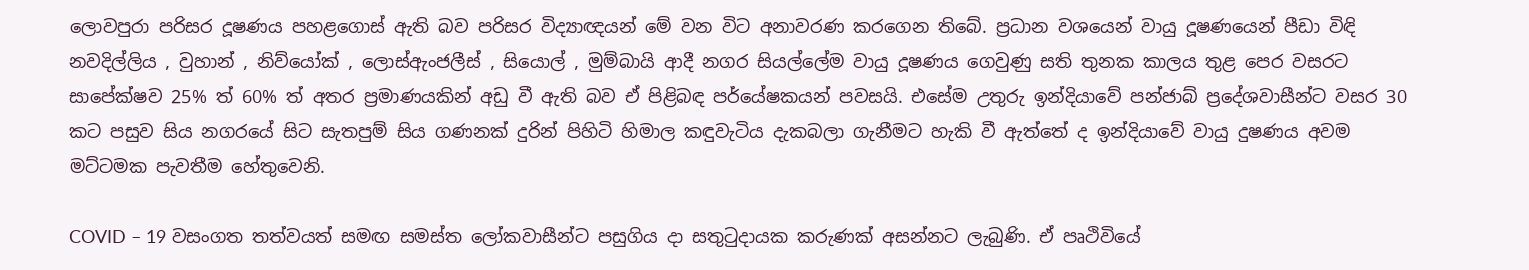ලොවපුරා පරිසර දූෂණය පහළගොස් ඇති බව පරිසර විද්‍යාඥයන් මේ වන විට අනාවරණ කරගෙන තිබේ. ප්‍රධාන වශයෙන් වායු දූෂණයෙන් පීඩා විඳි නවදිල්ලිය , වුහාන් , නිව්යෝක් , ලොස්ඇංජලීස් , සියොල් , මුම්බායි ආදී නගර සියල්ලේම වායු දූෂණය ගෙවුණු සති තුනක කාලය තුළ පෙර වසරට සාපේක්ෂව 25% ත් 60% ත් අතර ප්‍රමාණයකින් අඩු වී ඇති බව ඒ පිළිබඳ පර්යේෂකයන් පවසයි. එසේම උතුරු ඉන්දියාවේ පන්ජාබ් ප්‍රදේශවාසීන්ට වසර 30 කට පසුව සිය නගරයේ සිට සැතපුම් සිය ගණනක් දුරින් පිහිටි හිමාල කඳුවැටිය දැකබලා ගැනීමට හැකි වී ඇත්තේ ද ඉන්දියාවේ වායු දුෂණය අවම මට්ටමක පැවතීම හේතුවෙනි.

COVID – 19 වසංගත තත්වයත් සමඟ සමස්ත ලෝකවාසීන්ට පසුගිය දා සතුටුදායක කරුණක් අසන්නට ලැබුණි. ඒ පෘථිවියේ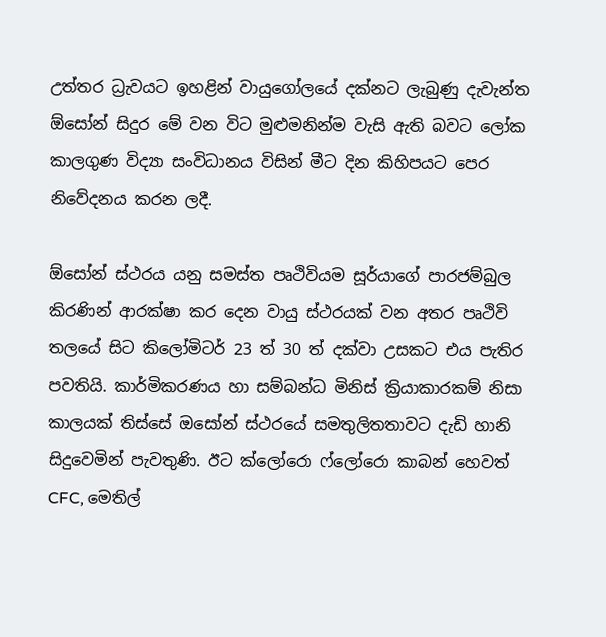උත්තර ධ්‍රැවයට ඉහළින් වායුගෝලයේ දක්නට ලැබුණු දැවැන්ත ඕසෝන් සිදුර මේ වන විට මුළුමනින්ම වැසි ඇති බවට ලෝක කාලගුණ විද්‍යා සංවිධානය විසින් මීට දින කිහිපයට පෙර නිවේදනය කරන ලදී.

ඕසෝන් ස්ථරය යනු සමස්ත පෘථිවියම සූර්යාගේ පාරජම්බුල කිරණින් ආරක්ෂා කර දෙන වායු ස්ථරයක් වන අතර පෘථිවි තලයේ සිට කිලෝමිටර් 23 ත් 30 ත් දක්වා උසකට එය පැතිර පවතියි. කාර්මිකරණය හා සම්බන්ධ මිනිස් ක්‍රියාකාරකම් නිසා කාලයක් තිස්සේ ඔසෝන් ස්ථරයේ සමතුලිතතාවට දැඩි හානි සිදුවෙමින් පැවතුණි. ඊට ක්ලෝරො ෆ්ලෝරො කාබන් හෙවත් CFC, මෙතිල්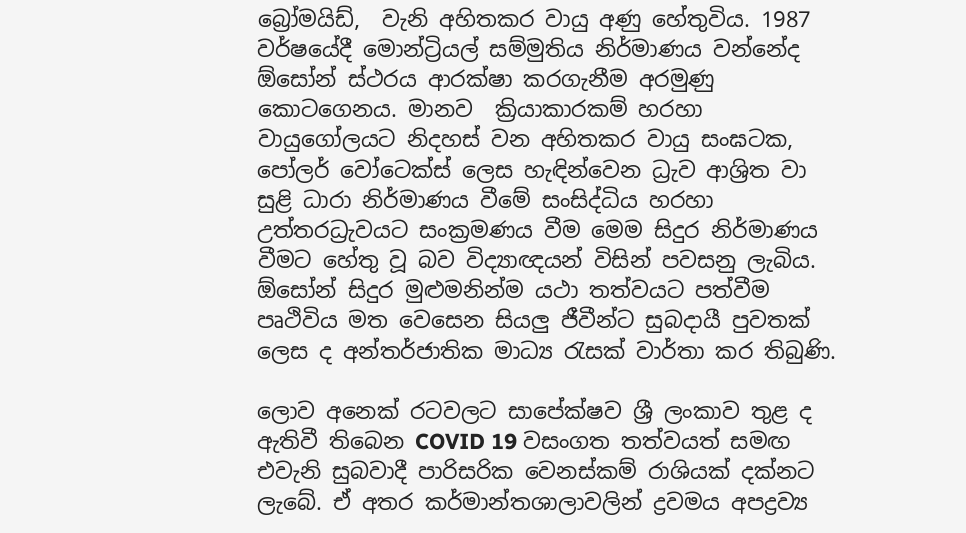බ්‍රෝමයිඩ්,  වැනි අහිතකර වායු අණු හේතුවිය. 1987 වර්ෂයේදී මොන්ට්‍රියල් සම්මුතිය නිර්මාණය වන්නේද ඕසෝන් ස්ථරය ආරක්ෂා කරගැනීම අරමුණු කොටගෙනය. මානව  ක්‍රියාකාරකම් හරහා වායුගෝලයට නිදහස් වන අහිතකර වායු සංඝටක, පෝලර් වෝටෙක්ස් ලෙස හැඳින්වෙන ධ්‍රැව ආශ්‍රිත වා සුළි ධාරා නිර්මාණය වීමේ සංසිද්ධිය හරහා උත්තරධ්‍රැවයට සංක්‍රමණය වීම මෙම සිදුර නිර්මාණය වීමට හේතු වූ බව විද්‍යාඥයන් විසින් පවසනු ලැබිය. ඕසෝන් සිදුර මුළුමනින්ම යථා තත්වයට පත්වීම පෘථිවිය මත වෙසෙන සියලු ජීවීන්ට සුබදායී පුවතක් ලෙස ද අන්තර්ජාතික මාධ්‍ය රැසක් වාර්තා කර තිබුණි.

ලොව අනෙක් රටවලට සාපේක්ෂව ශ්‍රී ලංකාව තුළ ද ඇතිවී තිබෙන COVID 19 වසංගත තත්වයත් සමඟ එවැනි සුබවාදී පාරිසරික වෙනස්කම් රාශියක් දක්නට ලැබේ. ඒ අතර කර්මාන්තශාලාවලින් ද්‍රවමය අපද්‍රව්‍ය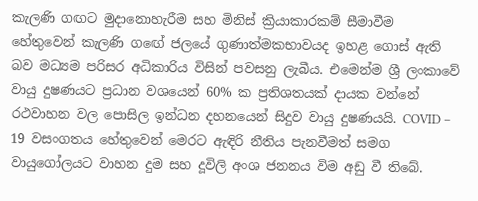කැලණි ගඟට මුදානොහැරීම සහ මිනිස් ක්‍රියාකාරකම් සීමාවීම හේතුවෙන් කැලණි ගඟේ ජලයේ ගුණාත්මකභාවයද ඉහළ ගොස් ඇති බව මධ්‍යම පරිසර අධිකාරිය විසින් පවසනු ලැබීය. එමෙන්ම ශ්‍රී ලංකාවේ වායු දුෂණයට ප්‍රධාන වශයෙන් 60% ක ප්‍රතිශතයක් දායක වන්නේ රථවාහන වල පොසිල ඉන්ධන දහනයෙන් සිදුව වායු දුෂණයයි. COVID – 19 වසංගතය හේතුවෙන් මෙරට ඇඳිරි නීතිය පැනවීමත් සමග වායුගෝලයට වාහන දුම සහ දූවිලි අංශ ජනනය විම අඩු වී තිබේ.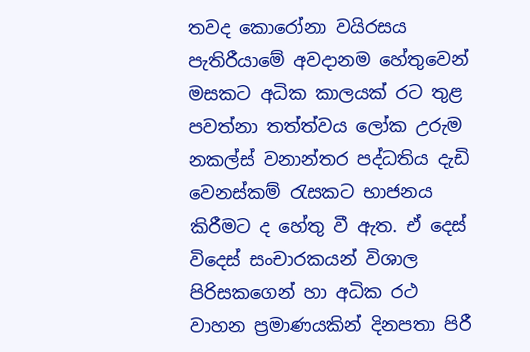තවද කොරෝනා වයිරසය පැතිරීයාමේ අවදානම හේතුවෙන් මසකට අධික කාලයක් රට තුළ පවත්නා තත්ත්වය ලෝක උරුම නකල්ස් වනාන්තර පද්ධතිය දැඩි වෙනස්කම් රැසකට භාජනය කිරීමට ද හේතු වී ඇත. ඒ දෙස් විදෙස් සංචාරකයන් විශාල පිරිසකගෙන් හා අධික රථ වාහන ප්‍රමාණයකින් දිනපතා පිරී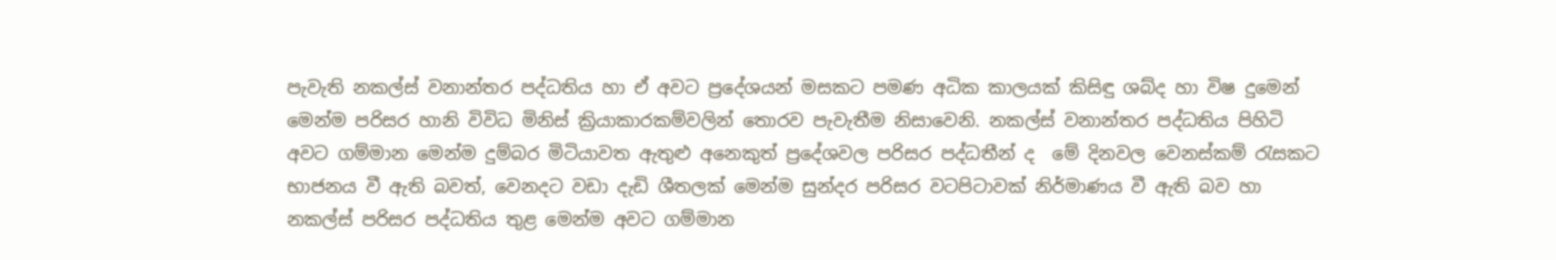පැවැති නකල්ස් වනාන්තර පද්ධතිය හා ඒ අවට ප්‍රදේශයන් මසකට පමණ අධික කාලයක් කිසිඳු ශබ්ද හා විෂ දුමෙන් මෙන්ම පරිසර හානි විවිධ මිනිස් ක්‍රියාකාරකම්වලින් තොරව පැවැතීම නිසාවෙනි. නකල්ස් වනාන්තර පද්ධතිය පිහිටි අවට ගම්මාන මෙන්ම දුම්බර මිටියාවත ඇතුළු අනෙකුත් ප්‍රදේශවල පරිසර පද්ධතීන් ද  මේ දිනවල වෙනස්කම් රැසකට භාජනය වී ඇති බවත්, වෙනදට වඩා දැඩි ශීතලක් මෙන්ම සුන්දර පරිසර වටපිටාවක් නිර්මාණය වී ඇති බව හා නකල්ස් පරිසර පද්ධතිය තුළ මෙන්ම අවට ගම්මාන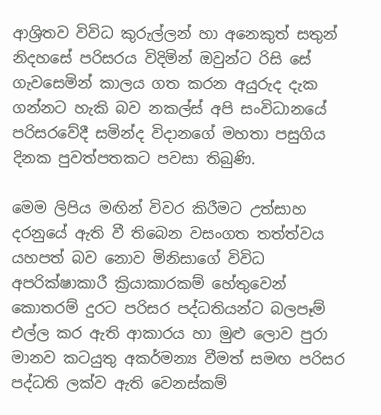ආශ්‍රිතව විවිධ කුරුල්ලන් හා අනෙකුත් සතුන් නිදහසේ පරිසරය විදිමින් ඔවුන්ට රිසි සේ ගැවසෙමින් කාලය ගත කරන අයුරුද දැක ගන්නට හැකි බව නකල්ස් අපි සංවිධානයේ පරිසරවේදී සමින්ද විදානගේ මහතා පසුගිය දිනක පුවත්පතකට පවසා තිබුණි.

මෙම ලිපිය මඟින් විවර කිරීමට උත්සාහ දරනුයේ ඇති වී තිබෙන වසංගත තත්ත්වය යහපත් බව නොව මිනිසාගේ විවිධ අපරික්ෂාකාරී ක්‍රියාකාරකම් හේතුවෙන් කොතරම් දුරට පරිසර පද්ධතියන්ට බලපෑම් එල්ල කර ඇති ආකාරය හා මුළු ලොව පුරා මානව කටයුතු අකර්මන්‍ය වීමත් සමඟ පරිසර පද්ධති ලක්ව ඇති වෙනස්කම්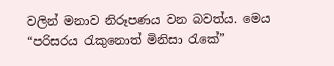වලින් මනාව නිරූපණය වන බවත්ය. මෙය “පරිසරය රැකුනොත් මිනිසා රැකේ”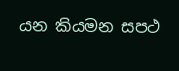යන කියමන සපථ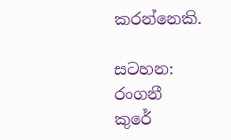කරන්නෙකි.

සටහන: රංගනී කුරේ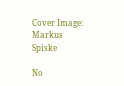Cover Image: Markus Spiske

No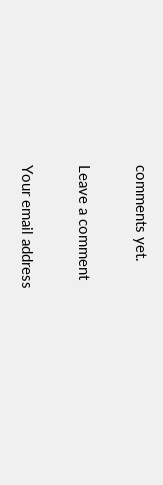comments yet.

Leave a comment

Your email address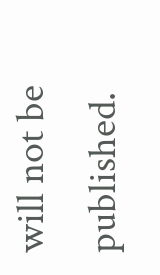will not be published.